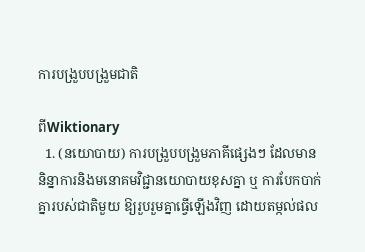ការបង្រួបបង្រួមជាតិ

ពីWiktionary
  1. (នយោបាយ) ការបង្រួបបង្រួមភាគីផ្សេងៗ ដែលមាននិន្នាការនិងមនោគមវិជ្ជានយោបាយខុសគ្នា ឬ ការបែកបាក់គ្នារបស់ជាតិមួយ ឱ្យរួបរួមគ្នាធ្វើឡើងវិញ ដោយតម្កល់ផល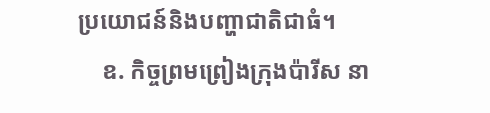ប្រយោជន៍និងបញ្ហាជាតិជាធំ។
    ឧ. កិច្ចព្រមព្រៀងក្រុងប៉ារីស នា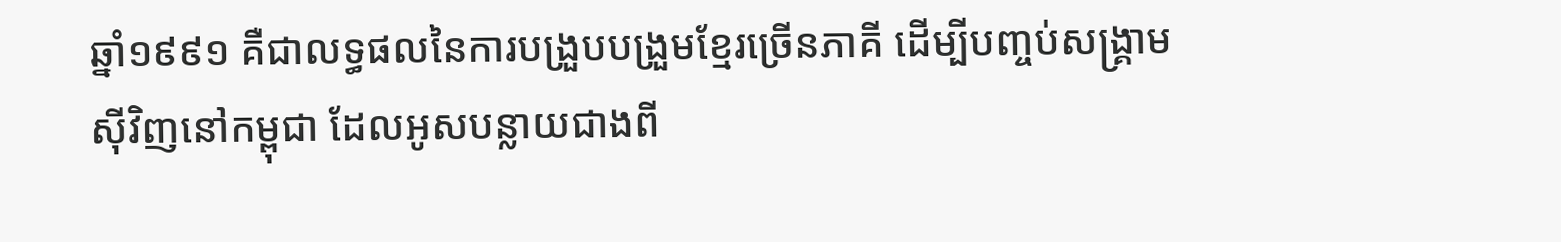ឆ្នាំ១៩៩១ គឺជាលទ្ធផលនៃការបង្រួបបង្រួមខ្មែរច្រើនភាគី ដើម្បីបញ្ចប់សង្គ្រាមស៊ីវិញនៅកម្ពុជា ដែលអូសបន្លាយជាងពី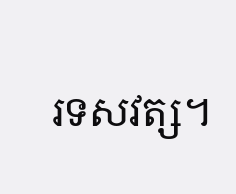រទសវត្ស។